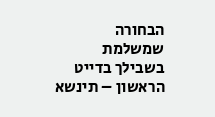הבחורה שמשלמת בשבילך בדייט הראשון – תינשא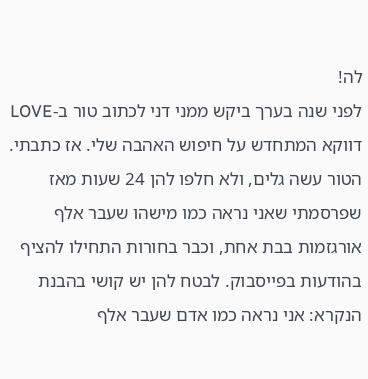לה!
לפני שנה בערך ביקש ממני דני לכתוב טור ב-LOVE דווקא המתחדש על חיפוש האהבה שלי. אז כתבתי. הטור עשה גלים, ולא חלפו להן 24 שעות מאז שפרסמתי שאני נראה כמו מישהו שעבר אלף אורגזמות בבת אחת, וכבר בחורות התחילו להציף בהודעות בפייסבוק. לבטח להן יש קושי בהבנת הנקרא: אני נראה כמו אדם שעבר אלף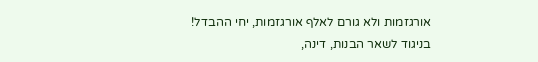אורגזמות ולא גורם לאלף אורגזמות, יחי ההבדל!
בניגוד לשאר הבנות, דינה,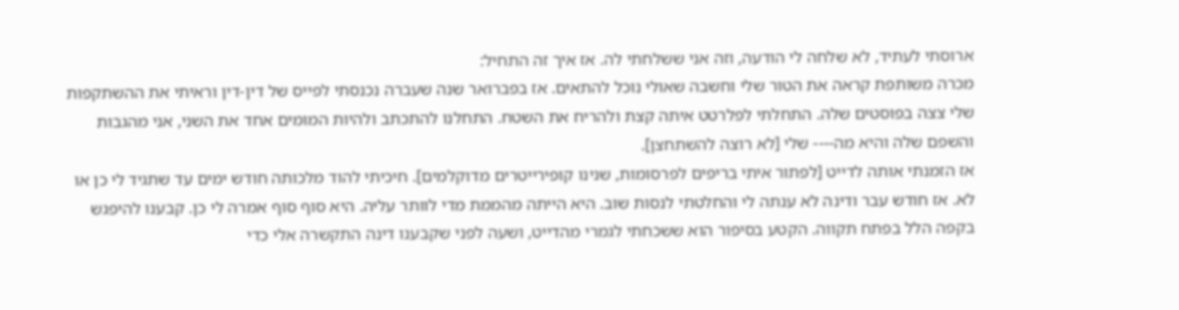ארוסתי לעתיד, לא שלחה לי הודעה, וזה אני ששלחתי לה. אז איך זה התחיל:
מכרה משותפת קראה את הטור שלי וחשבה שאולי נוכל להתאים. אז בפברואר שנה שעברה נכנסתי לפייס של דין-דין וראיתי את ההשתקפות שלי צצה בפוסטים שלה. התחלתי לפלרטט איתה קצת ולהריח את השטח. התחלנו להתכתב ולהיות המומים אחד את השני, אני מהגבות והשפם שלה והיא מה---- שלי [לא רוצה להשתחצן].
אז הזמנתי אותה לדייט [לפתור איתי בריפים לפרסומות, שנינו קופירייטרים מדוקלמים]. חיכיתי להוד מלכותה חודש ימים עד שתגיד לי כן או לא. אז חודש עבר ודינה לא ענתה לי והחלטתי לנסות שוב. היא הייתה מהממת מדי לוותר עליה. היא סוף סוף אמרה לי כן. קבענו להיפגש בקפה הלל בפתח תקווה. הקטע בסיפור הוא ששכחתי לגמרי מהדייט, ושעה לפני שקבענו דינה התקשרה אלי כדי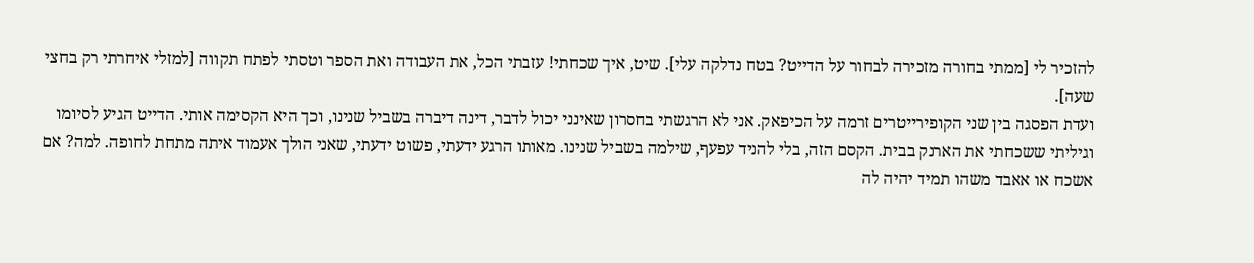להזכיר לי [ממתי בחורה מזכירה לבחור על הדייט? בטח נדלקה עלי]. שיט, איך שכחתי! עזבתי הכל, את העבודה ואת הספר וטסתי לפתח תקווה [למזלי איחרתי רק בחצי שעה].
ועדת הפסגה בין שני הקופירייטרים זרמה על הכיפאק. אני לא הרגשתי בחסרון שאינני יכול לדבר, דינה דיברה בשביל שנינו, וכך היא הקסימה אותי. הדייט הגיע לסיומו וגיליתי ששכחתי את הארנק בבית. הקסם הזה, בלי להניד עפעף, שילמה בשביל שנינו. מאותו הרגע ידעתי, פשוט ידעתי, שאני הולך אעמוד איתה מתחת לחופה. למה? אם אשכח או אאבד משהו תמיד יהיה לה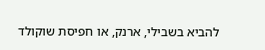להביא בשבילי, ארנק, או חפיסת שוקולד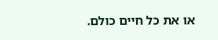או את כל חיים כולם.